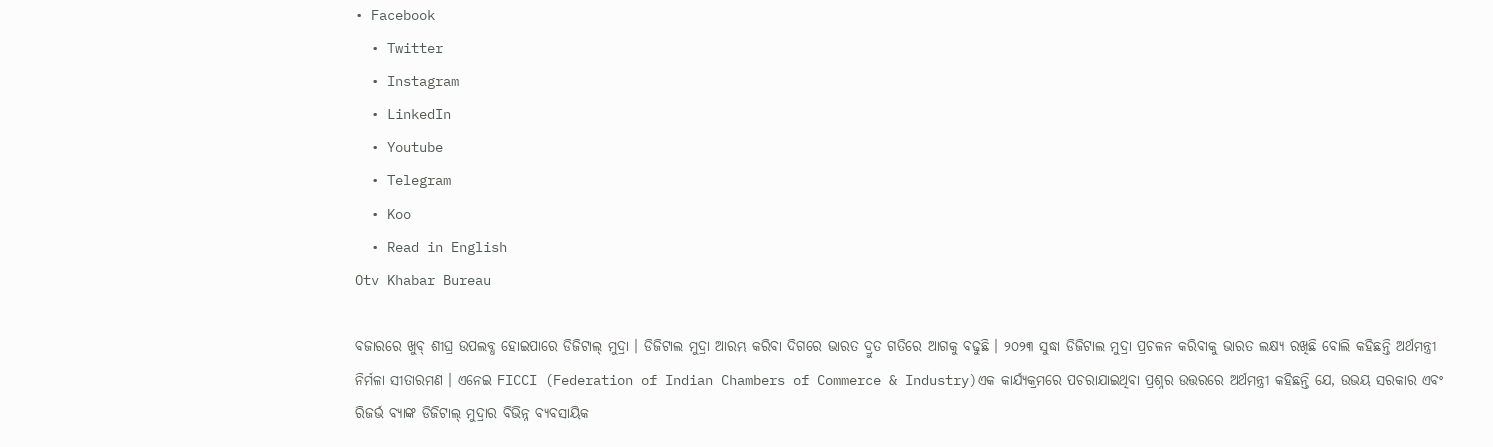• Facebook
  • Twitter
  • Instagram
  • LinkedIn
  • Youtube
  • Telegram
  • Koo
  • Read in English
Otv Khabar Bureau

ବଜାରରେ ଖୁବ୍‌ ଶୀଘ୍ର ଉପଲବ୍ଧ ହୋଇପାରେ ଡିଜିଟାଲ୍‌ ମୁଦ୍ରା । ଡିଜିଟାଲ ମୁଦ୍ରା ଆରମ୍ଭ କରିବା ଦିଗରେ ଭାରତ ଦ୍ରୁତ ଗତିରେ ଆଗକୁ ବଢୁଛି । ୨୦୨୩ ସୁଦ୍ଧା ଡିଜିଟାଲ ମୁଦ୍ରା ପ୍ରଚଳନ କରିବାକୁ ଭାରତ ଲକ୍ଷ୍ୟ ରଖିଛି ବୋଲି କହିଛନ୍ତି ଅର୍ଥମନ୍ତ୍ରୀ ନିର୍ମଳା ସୀତାରମଣ । ଏନେଇ FICCI (Federation of Indian Chambers of Commerce & Industry)ଏକ କାର୍ଯ୍ୟକ୍ରମରେ ପଚରାଯାଇଥିବା ପ୍ରଶ୍ନର ଉତ୍ତରରେ ଅର୍ଥମନ୍ତ୍ରୀ କହିଛନ୍ତି ଯେ, ଉଭୟ ସରକାର ଏବଂ ରିଜର୍ଭ ବ୍ୟାଙ୍କ ଡିଜିଟାଲ୍ ମୁଦ୍ରାର ବିଭିନ୍ନ ବ୍ୟବସାୟିକ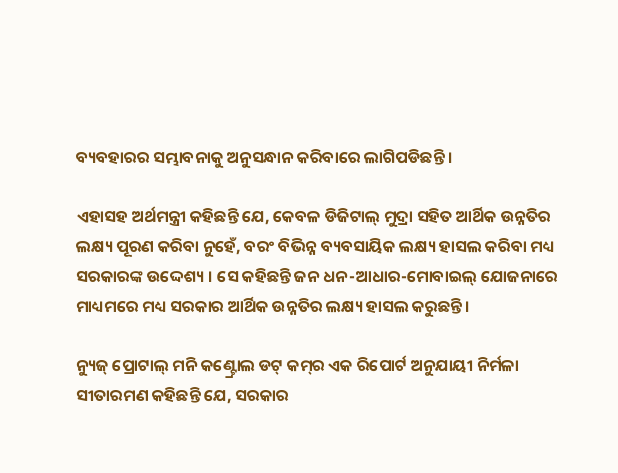ବ୍ୟବହାରର ସମ୍ଭାବନାକୁ ଅନୁସନ୍ଧାନ କରିବାରେ ଲାଗିପଡିଛନ୍ତି ।

ଏହାସହ ଅର୍ଥମନ୍ତ୍ରୀ କହିଛନ୍ତି ଯେ, କେବଳ ଡିଜିଟାଲ୍ ମୁଦ୍ରା ସହିତ ଆର୍ଥିକ ଉନ୍ନତିର ଲକ୍ଷ୍ୟ ପୂରଣ କରିବା ନୁହେଁ, ବରଂ ବିଭିନ୍ନ ବ୍ୟବସାୟିକ ଲକ୍ଷ୍ୟ ହାସଲ କରିବା ମଧ୍ୟ ସରକାରଙ୍କ ଉଦ୍ଦେଶ୍ୟ । ସେ କହିଛନ୍ତି ଜନ ଧନ-ଆଧାର-ମୋବାଇଲ୍ ଯୋଜନାରେ ମାଧ୍ୟମରେ ମଧ୍ୟ ସରକାର ଆର୍ଥିକ ଉନ୍ନତିର ଲକ୍ଷ୍ୟ ହାସଲ କରୁଛନ୍ତି ।

ନ୍ୟୁଜ୍ ପ୍ରୋଟାଲ୍‌ ମନି କଣ୍ଟ୍ରୋଲ ଡଟ୍ କମ୍‌ର ଏକ ରିପୋର୍ଟ ଅନୁଯାୟୀ ନିର୍ମଳା ସୀତାରମଣ କହିଛନ୍ତି ଯେ, ସରକାର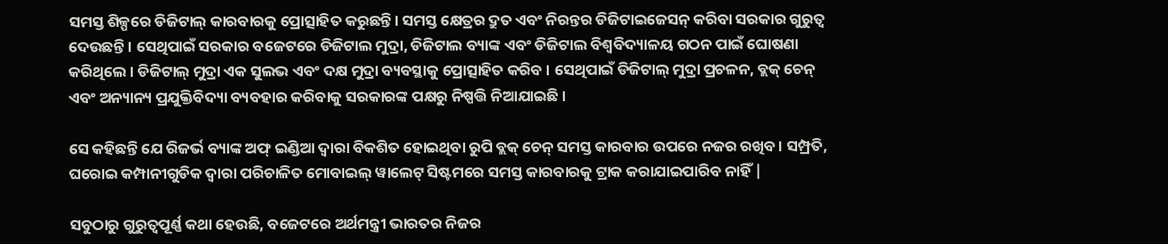ସମସ୍ତ ଶିଳ୍ପରେ ଡିଜିଟାଲ୍ କାରବାରକୁ ପ୍ରୋତ୍ସାହିତ କରୁଛନ୍ତି। ସମସ୍ତ କ୍ଷେତ୍ରର ଦ୍ରୁତ ଏବଂ ନିରନ୍ତର ଡିଜିଟାଇଜେସନ୍ କରିବା ସରକାର ଗୁରୁତ୍ୱ ଦେଉଛନ୍ତି । ସେଥିପାଇଁ ସରକାର ବଜେଟରେ ଡିଜିଟାଲ ମୁଦ୍ରା, ଡିଜିଟାଲ ବ୍ୟାଙ୍କ ଏବଂ ଡିଜିଟାଲ ବିଶ୍ୱବିଦ୍ୟାଳୟ ଗଠନ ପାଇଁ ଘୋଷଣା କରିଥିଲେ । ଡିଜିଟାଲ୍ ମୁଦ୍ରା ଏକ ସୁଲଭ ଏବଂ ଦକ୍ଷ ମୁଦ୍ରା ବ୍ୟବସ୍ଥାକୁ ପ୍ରୋତ୍ସାହିତ କରିବ । ସେଥିପାଇଁ ଡିଜିଟାଲ୍ ମୁଦ୍ରା ପ୍ରଚଳନ, ବ୍ଲକ୍ ଚେନ୍ ଏବଂ ଅନ୍ୟାନ୍ୟ ପ୍ରଯୁକ୍ତିବିଦ୍ୟା ବ୍ୟବହାର କରିବାକୁ ସରକାରଙ୍କ ପକ୍ଷରୁ ନିଷ୍ପତ୍ତି ନିଆଯାଇଛି ।

ସେ କହିଛନ୍ତି ଯେ ରିଜର୍ଭ ବ୍ୟାଙ୍କ ଅଫ୍ ଇଣ୍ଡିଆ ଦ୍ୱାରା ବିକଶିତ ହୋଇଥିବା ରୁପି ବ୍ଲକ୍ ଚେନ୍ ସମସ୍ତ କାରବାର ଉପରେ ନଜର ରଖିବ। ସମ୍ପ୍ରତି, ଘରୋଇ କମ୍ପାନୀଗୁଡିକ ଦ୍ୱାରା ପରିଚାଳିତ ମୋବାଇଲ୍ ୱାଲେଟ୍ ସିଷ୍ଟମରେ ସମସ୍ତ କାରବାରକୁ ଟ୍ରାକ କରାଯାଇପାରିବ ନାହିଁ |

ସବୁଠାରୁ ଗୁରୁତ୍ୱପୂର୍ଣ୍ଣ କଥା ହେଉଛି, ବଜେଟରେ ଅର୍ଥମନ୍ତ୍ରୀ ଭାରତର ନିଜର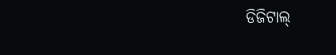ଡିଜିଟାଲ୍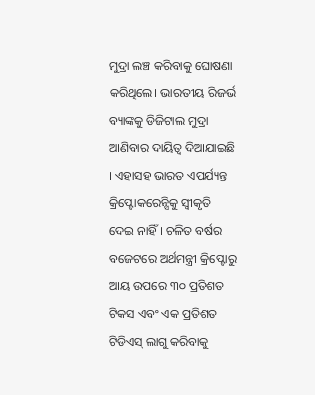ମୁଦ୍ରା ଲଞ୍ଚ କରିବାକୁ ଘୋଷଣା କରିଥିଲେ। ଭାରତୀୟ ରିଜର୍ଭ ବ୍ୟାଙ୍କକୁ ଡିଜିଟାଲ ମୁଦ୍ରା ଆଣିବାର ଦାୟିତ୍ୱ ଦିଆଯାଇଛି । ଏହାସହ ଭାରତ ଏପର୍ଯ୍ୟନ୍ତ କ୍ରିପ୍ଟୋକରେନ୍ସିକୁ ସ୍ୱୀକୃତି ଦେଇ ନାହିଁ । ଚଳିତ ବର୍ଷର ବଜେଟରେ ଅର୍ଥମନ୍ତ୍ରୀ କ୍ରିପ୍ଟୋରୁ ଆୟ ଉପରେ ୩୦ ପ୍ରତିଶତ ଟିକସ ଏବଂ ଏକ ପ୍ରତିଶତ ଟିଡିଏସ୍ ଲାଗୁ କରିବାକୁ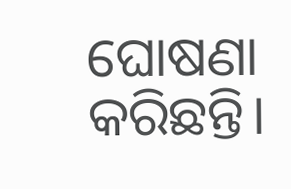ଘୋଷଣା କରିଛନ୍ତି।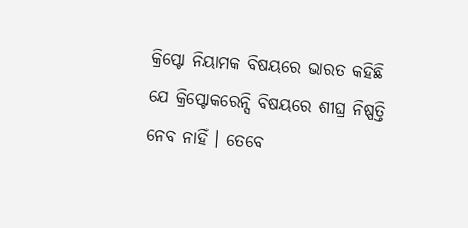କ୍ରିପ୍ଟୋ ନିୟାମକ ବିଷୟରେ ଭାରତ କହିଛି ଯେ କ୍ରିପ୍ଟୋକରେନ୍ସି ବିଷୟରେ ଶୀଘ୍ର ନିଷ୍ପତ୍ତି ନେବ ନାହିଁ । ତେବେ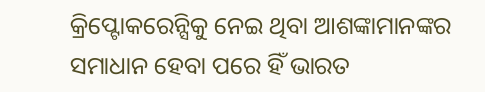କ୍ରିପ୍ଟୋକରେନ୍ସିକୁ ନେଇ ଥିବା ଆଶଙ୍କାମାନଙ୍କର ସମାଧାନ ହେବା ପରେ ହିଁ ଭାରତ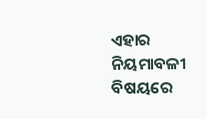ଏହାର ନିୟମାବଳୀ ବିଷୟରେ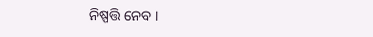ନିଷ୍ପତ୍ତି ନେବ ।